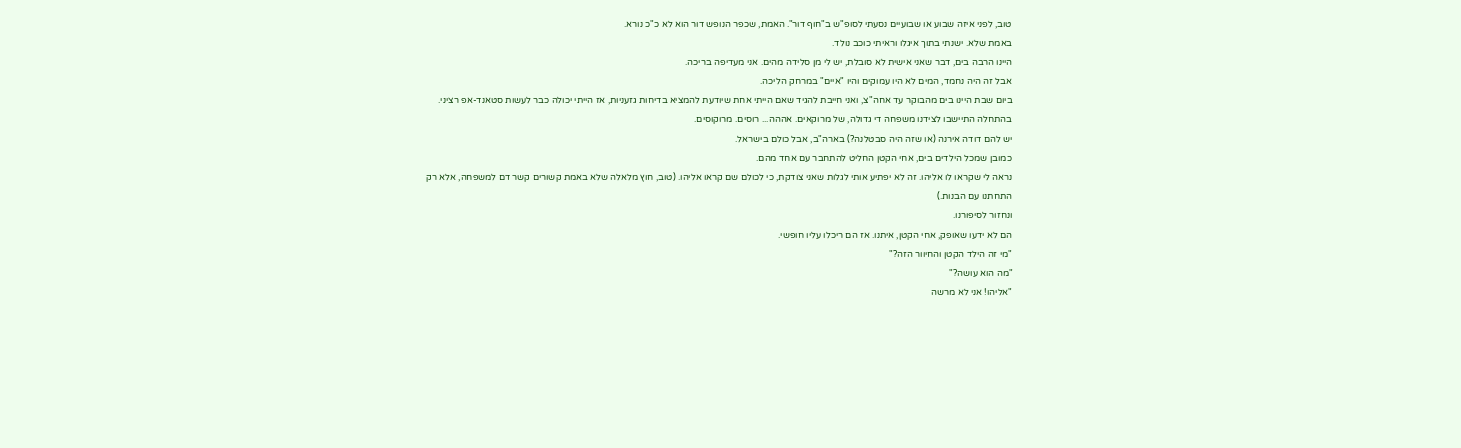טוב, לפני איזה שבוע או שבועיים נסעתי לסופ"ש ב"חוף דור". האמת, שכפר הנופש דור הוא לא כ"כ נורא.
באמת שלא. ישנתי בתוך איגלו וראיתי כוכב נולד.
היינו הרבה בים, דבר שאני אישית לא סובלת, יש לי מן סלידה מהים. אני מעדיפה בריכה.
אבל זה היה נחמד, המים לא היו עמוקים והיו "איים" במרחק הליכה.
ביום שבת היינו בים מהבוקר עד אחה"צ, ואני חייבת להגיד שאם הייתי אחת שיודעת להמציא בדיחות גזעניות, אז הייתי יכולה כבר לעשות סטאנד-אפ רציני.
בהתחלה התיישבו לצידנו משפחה די גדולה, של מרוקאים. אההה... רוסים. מרוקוסים.
יש להם דודה אירנה (או שזה היה סבטלנה?) בארה"ב, אבל כולם בישראל.
כמובן שמכל הילדים בים, אחי הקטן החליט להתחבר עם אחד מהם.
נראה לי שקראו לו אליהו. זה לא יפתיע אותי לגלות שאני צודקת, כי לכולם שם קראו אליהו. (טוב, חוץ מלאלה שלא באמת קשורים קשר דם למשפחה, אלא רק התחתנו עם הבנות.)
ונחזור לסיפורנו.
הם לא ידעו שאופק, אחי הקטן, איתנו. אז הם ריכלו עליו חופשי.
"מי זה הילד הקטן והחיוור הזה?"
"מה הוא עושה?"
"אליהו! אני לא מרשה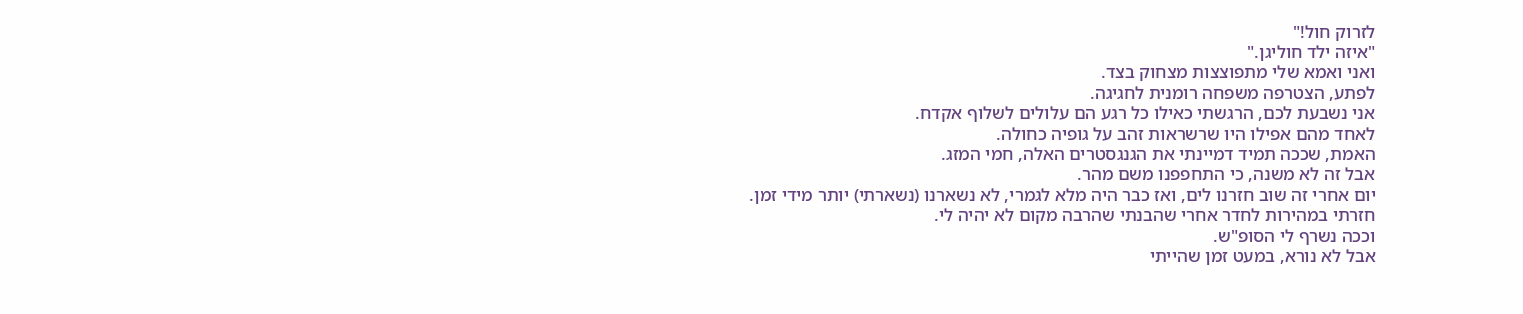לזרוק חול!"
"איזה ילד חוליגן."
ואני ואמא שלי מתפוצצות מצחוק בצד.
לפתע, הצטרפה משפחה רומנית לחגיגה.
אני נשבעת לכם, הרגשתי כאילו כל רגע הם עלולים לשלוף אקדח.
לאחד מהם אפילו היו שרשראות זהב על גופיה כחולה.
האמת, שככה תמיד דמיינתי את הגנגסטרים האלה, חמי המזג.
אבל זה לא משנה, כי התחפפנו משם מהר.
יום אחרי זה שוב חזרנו לים, ואז כבר היה מלא לגמרי, לא נשארנו (נשארתי) יותר מידי זמן.
חזרתי במהירות לחדר אחרי שהבנתי שהרבה מקום לא יהיה לי.
וככה נשרף לי הסופ"ש.
אבל לא נורא, במעט זמן שהייתי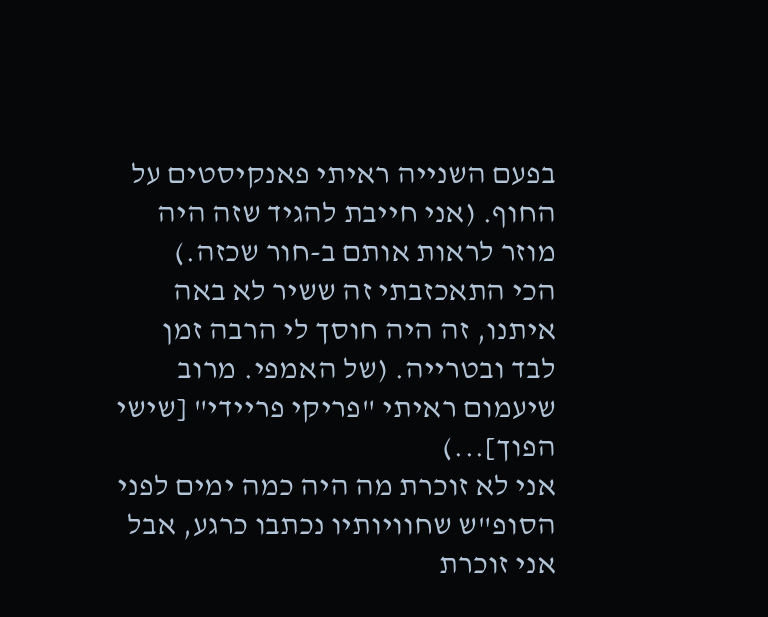בפעם השנייה ראיתי פאנקיסטים על החוף. (אני חייבת להגיד שזה היה מוזר לראות אותם ב-חור שכזה.)
הכי התאכזבתי זה ששיר לא באה איתנו, זה היה חוסך לי הרבה זמן לבד ובטרייה. (של האמפי. מרוב שיעמום ראיתי "פריקי פריידי" [שישי הפוך]...)
אני לא זוכרת מה היה כמה ימים לפני הסופ"ש שחוויותיו נכתבו כרגע, אבל אני זוכרת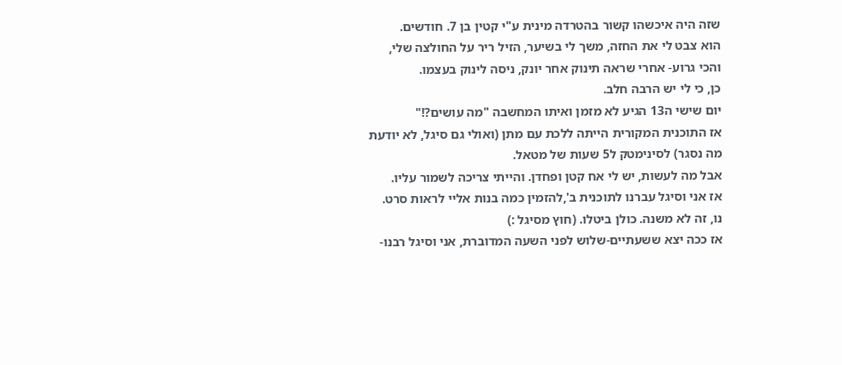שזה היה איכשהו קשור בהטרדה מינית ע"י קטין בן 7. חודשים.
הוא צבט לי את החזה, משך לי בשיער, הזיל ריר על החולצה שלי, והכי גרוע- אחרי שראה תינוק אחר יונק, ניסה לינוק בעצמו.
כן, כי לי יש הרבה חלב.
יום שישי ה13 הגיע לא מזמן ואיתו המחשבה "מה עושים?!"
אז התוכנית המקורית הייתה ללכת עם מתן (ואולי גם סיגל, לא יודעת מה נסגר) לסינימטק ל5 שעות של מטאל.
אבל מה לעשות, יש לי אח קטן ופחדן. והייתי צריכה לשמור עליו.
אז אני וסיגל עברנו לתוכנית ב',להזמין כמה בנות אליי לראות סרט.
נו, זה לא משנה. כולן ביטלו. (חוץ מסיגל :)
אז ככה יצא ששעתיים-שלוש לפני השעה המדוברת, אני וסיגל רבנו-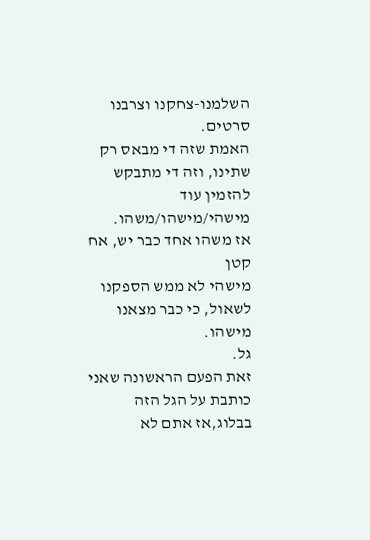השלמנו-צחקנו וצרבנו סרטים.
האמת שזה די מבאס רק שתינו, וזה די מתבקש להזמין עוד מישהי/מישהו/משהו.
אז משהו אחד כבר יש, אח קטן
מישהי לא ממש הספקנו לשאול, כי כבר מצאנו מישהו.
גל.
זאת הפעם הראשונה שאני כותבת על הגל הזה בבלוג,אז אתם לא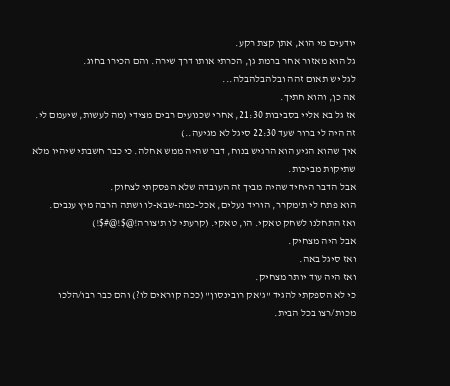יודעים מי הוא, אתן קצת רקע.
גל הוא מאזור אחר ברמת גן, הכרתי אותו דרך שירה. והם הכירו בחוג.
לגל יש תאום זהה ובלהבלהבלה...
אה כן, והוא חתיך.
אז גל בא אליי בסביבות 21:30, אחרי שכנועים רבים מצידי (מה לעשות, שיעמם לי. זה היה לי ברור שעד 22:30 סיגל לא מגיעה..)
איך שהוא הגיע הוא הרגיש בנוח, דבר שהיה ממש אחלה. כי כבר חשבתי שיהיו מלא שתיקות מביכות.
אבל הדבר היחיד שהיה מביך זה העובדה שלא הפסקתי לצחוק.
הוא פתח לי ת'מקרר, הוריד נעלים, אכל-כמה-שבא-לו ושתה הרבה מיץ ענבים.
ואז התחלנו לשחק טאקי. הו, טאקי. (קרעתי לו ת'צורה!@$!@#$!)
אבל היה מצחיק.
ואז סיגל באה.
ואז היה עוד יותר מצחיק.
כי לא הספקתי להגיד "ג'אק רובינסון" (ככה קוראים לו?) והם כבר רבו/הלכו מכות/רצו בכל הבית.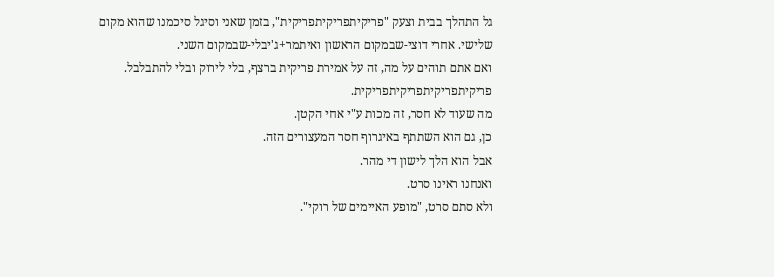גל התהלך בבית וצעק "פריקיתפריקיתפריקית", בזמן שאני וסיגל סיכמנו שהוא מקום שלישי. אחרי דוצי-שבמקום הראשון ואיתמר+ג'יבלי-שבמקום השני.
ואם אתם תוהים על מה, זה על אמירת פריקית ברצף, בלי לירוק ובלי להתבלבל.
פריקיתפריקיתפריקיתפריקית.
מה שעוד לא חסר, זה מכות ע"י אחי הקטן.
כן, גם הוא השתתף באיגרוף חסר המעצורים הזה.
אבל הוא הלך לישון די מהר.
ואנחנו ראינו סרט.
ולא סתם סרט, "מופע האיימים של רוקי".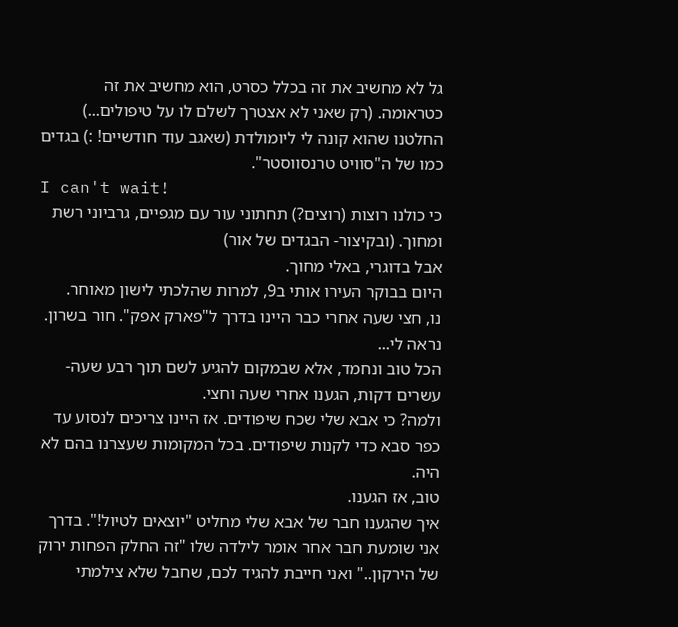גל לא מחשיב את זה בכלל כסרט, הוא מחשיב את זה כטראומה. (רק שאני לא אצטרך לשלם לו על טיפולים...)
החלטנו שהוא קונה לי ליומולדת (שאגב עוד חודשיים! :) בגדים כמו של ה"סוויט טרנסווסטר".
I can't wait!
כי כולנו רוצות (רוצים?) תחתוני עור עם מגפיים, גרביוני רשת ומחוך. (ובקיצור- הבגדים של אור)
אבל בדוגרי, באלי מחוך.
היום בבוקר העירו אותי ב9, למרות שהלכתי לישון מאוחר.
נו, חצי שעה אחרי כבר היינו בדרך ל"פארק אפק". חור בשרון. נראה לי...
הכל טוב ונחמד, אלא שבמקום להגיע לשם תוך רבע שעה-עשרים דקות, הגענו אחרי שעה וחצי.
ולמה? כי אבא שלי שכח שיפודים. אז היינו צריכים לנסוע עד כפר סבא כדי לקנות שיפודים. בכל המקומות שעצרנו בהם לא היה.
טוב, אז הגענו.
איך שהגענו חבר של אבא שלי מחליט "יוצאים לטיול!". בדרך אני שומעת חבר אחר אומר לילדה שלו "זה החלק הפחות ירוק של הירקון.." ואני חייבת להגיד לכם, שחבל שלא צילמתי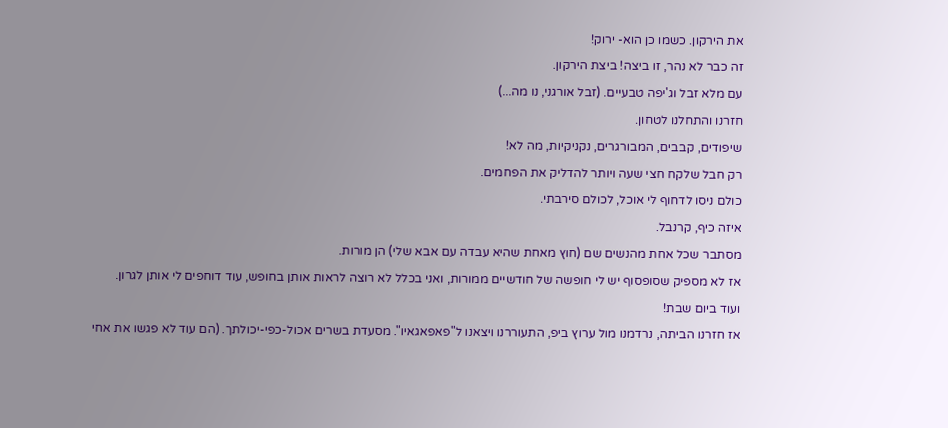את הירקון. כשמו כן הוא- ירוק!
זה כבר לא נהר, זו ביצה! ביצת הירקון.
עם מלא זבל וג'יפה טבעיים. (זבל אורגני, נו מה...)
חזרנו והתחלנו לטחון.
שיפודים, קבבים, המבורגרים, נקניקיות, מה לא!
רק חבל שלקח חצי שעה ויותר להדליק את הפחמים.
כולם ניסו לדחוף לי אוכל, לכולם סירבתי.
איזה כיף, קרנבל.
מסתבר שכל אחת מהנשים שם (חוץ מאחת שהיא עבדה עם אבא שלי) הן מורות.
אז לא מספיק שסופסוף יש לי חופשה של חודשיים ממורות, ואני בכלל לא רוצה לראות אותן בחופש, עוד דוחפים לי אותן לגרון.
ועוד ביום שבת!
אז חזרנו הביתה, נרדמנו מול ערוץ ביפ, התעוררנו ויצאנו ל"פאפאגאיו". מסעדת בשרים אכול-כפי-יכולתך. (הם עוד לא פגשו את אחי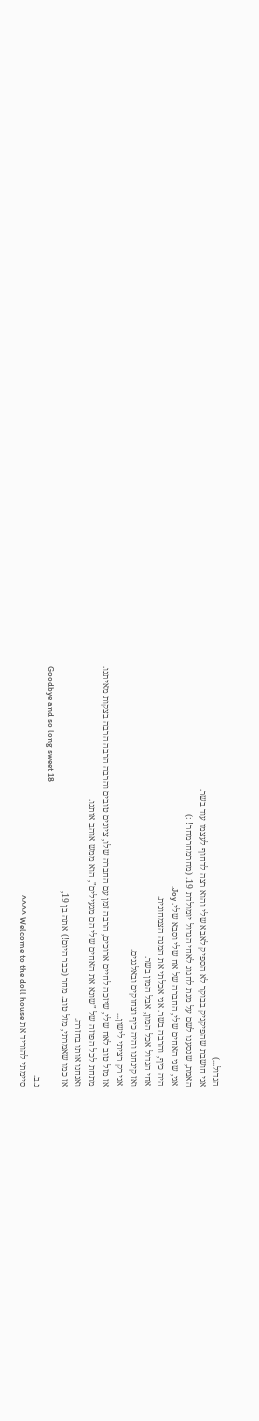הגדול...)
אני חושבת שהפיקניק בבוקר לא הספיק לאבא שלי והוא רצה לדחוף לעצמו עוד בשר.
האמת, שנסענו לשם על מנת לחגוג לאחי הגדול יומולדת 19. (מחרמחרמחר! :)
אני, שני האחים שלי, החברה של אח שלי וסבא שלי. Joy.
היה כיף, והרבה בשר. אני אכלתי את המנה הצמחונית.
אחי הגדול אכל המון, אבל המון בשר.
ואז קינחנו והיה כיף וצחוקים ובאלגנים.
אני רק רציתי לישון...
אז מזל טוב לאח שלי, שיזכה לחיים ארוכים, הרבה זמן עם החברה שלו, ציונים טובים והרבה הרבה הרבה בצקות מאיתנו.
מתחת לכל הפוזה של "שונא את האחים שלי הם מגעילים", הוא ממש אוהב אותנו.
ואנחנו אותו בחזרה.
אז כמו שאמרתי, מזל טוב. מחר (כבר היום!) אתה בן 19,
Goodbye and so long sweet 18
נ.ב.
סיימתי להוריד את Welcome to the doll house ^^^^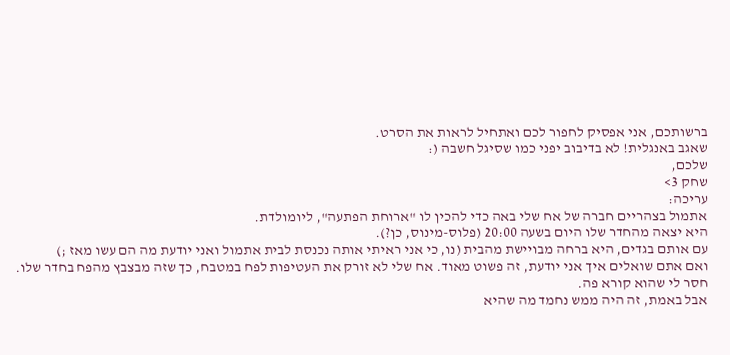ברשותכם, אני אפסיק לחפור לכם ואתחיל לראות את הסרט.
שאגב באנגלית! לא בדיבוב יפני כמו שסיגל חשבה (:
שלכם,
שחק 3>
עריכה:
אתמול בצהריים חברה של אח שלי באה כדי להכין לו "ארוחת הפתעה", ליומולדת.
היא יצאה מהחדר שלו היום בשעה 20:00 (פלוס-מינוס, כן?).
עם אותם בגדים, היא ברחה מבויישת מהבית (נו, כי אני ראיתי אותה נכנסת לבית אתמול ואני יודעת מה הם עשו מאז ;)
ואם אתם שואלים איך אני יודעת, זה פשוט מאוד. אח שלי לא זורק את העטיפות לפח במטבח, כך שזה מבצבץ מהפח בחדר שלו.
חסר לי שהוא קורא פה.
אבל באמת, זה היה ממש נחמד מה שהיא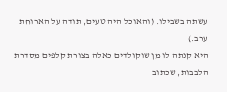עשתה בשבילו. (והאוכל היה טעים, תודה על הארוחת ערב.)
היא קנתה לו מן שוקולדים כאלה בצורת קלפים מסדרת הלבבות, שכתוב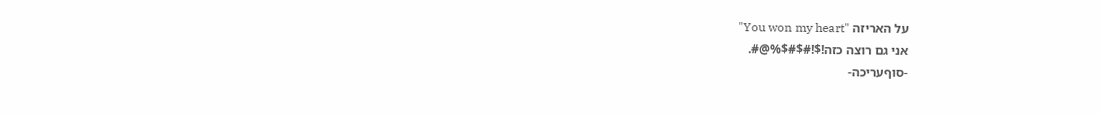על האריזה "You won my heart"
אני גם רוצה כזה!$!#$#$%@#.
-סוףעריכה-